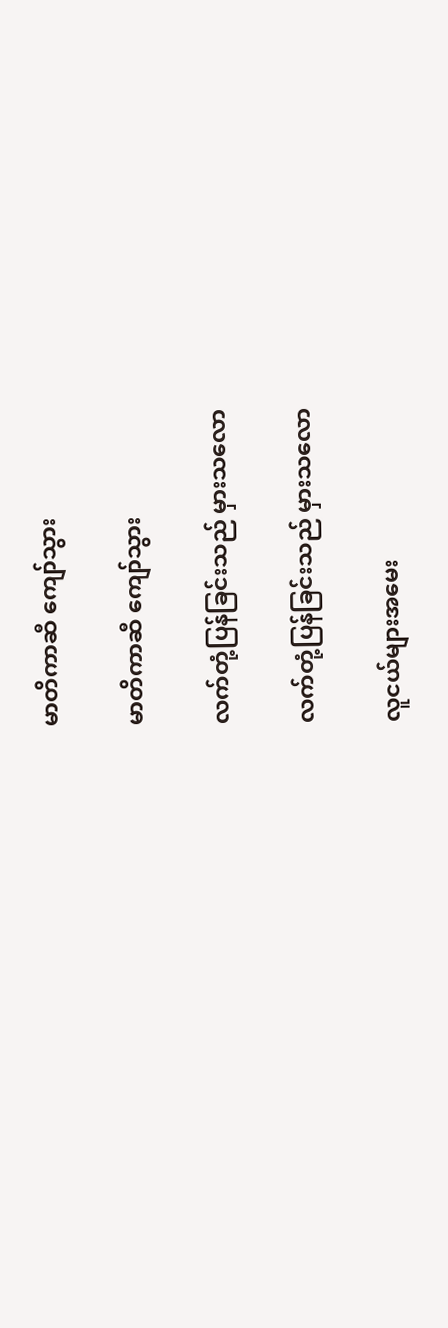မာတိကာဆီ ကျော်သွား

မာတိကာဆီ ကျော်သွား

လက်တုံ့ပြန်ခြင်းသည် မှားသလော

လက်တုံ့ပြန်ခြင်းသည် မှားသလော

လူငယ်များအမေး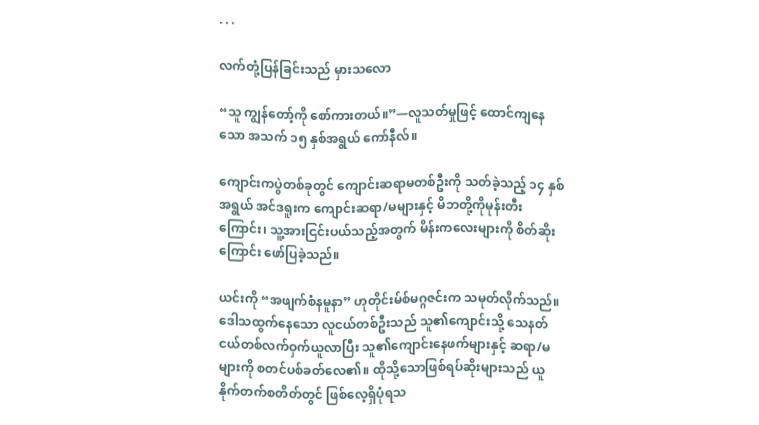. . .

လက်တုံ့ပြန်ခြင်းသည် မှားသလော

“သူ ကျွန်တော့်ကို စော်ကားတယ်။”—လူသတ်မှုဖြင့် ထောင်ကျနေသော အသက် ၁၅ နှစ်အရွယ် ကော်နီလ်။

ကျောင်းကပွဲတစ်ခုတွင် ကျောင်းဆရာမတစ်ဦးကို သတ်ခဲ့သည့် ၁၄ နှစ်အရွယ် အင်ဒရူးက ကျောင်းဆရာ/မများနှင့် မိဘတို့ကိုမုန်းတီးကြောင်း၊ သူ့အားငြင်းပယ်သည့်အတွက် မိန်းကလေးများကို စိတ်ဆိုးကြောင်း ဖော်ပြခဲ့သည်။

ယင်းကို “အဖျက်စံနမူနာ” ဟုတိုင်းမ်စ်မဂ္ဂဇင်းက သမုတ်လိုက်သည်။ ဒေါသထွက်နေသော လူငယ်တစ်ဦးသည် သူ၏ကျောင်းသို့ သေနတ်ငယ်တစ်လက်ဝှက်ယူလာပြီး သူ၏ကျောင်းနေဖက်များနှင့် ဆရာ/မများကို စတင်ပစ်ခတ်လေ၏။ ထိုသို့သောဖြစ်ရပ်ဆိုးများသည် ယူနိုက်တက်စတိတ်တွင် ဖြစ်လေ့ရှိပုံရသ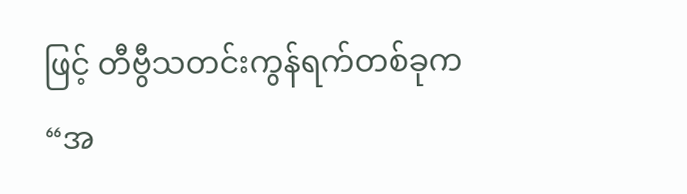ဖြင့် တီဗွီသတင်းကွန်ရက်တစ်ခုက “အ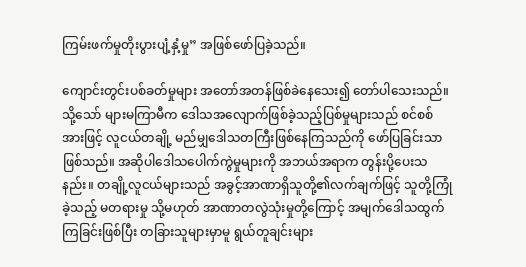ကြမ်းဖက်မှုတိုးပွားပျံ့နှံ့မှု” အဖြစ်ဖော်ပြခဲ့သည်။

ကျောင်းတွင်းပစ်ခတ်မှုများ အတော်အတန်ဖြစ်ခဲနေသေး၍ တော်ပါသေးသည်။ သို့သော် များမကြာမီက ဒေါသအလျောက်ဖြစ်ခဲ့သည့်ပြစ်မှုများသည် စင်စစ်အားဖြင့် လူငယ်တချို့ မည်မျှဒေါသတကြီးဖြစ်နေကြသည်ကို ဖော်ပြခြင်းသာဖြစ်သည်။ အဆိုပါဒေါသပေါက်ကွဲမှုများကို အဘယ်အရာက တွန်းပို့ပေးသနည်း။ တချို့လူငယ်များသည် အခွင့်အာဏာရှိသူတို့၏လက်ချက်ဖြင့် သူတို့ကြုံခဲ့သည့် မတရားမှု သို့မဟုတ် အာဏာတလွဲသုံးမှုတို့ကြောင့် အမျက်ဒေါသထွက်ကြခြင်းဖြစ်ပြီး တခြားသူများမှာမူ ရွယ်တူချင်းများ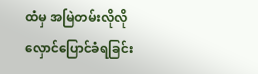ထံမှ အမြဲတမ်းလိုလို လှောင်ပြောင်ခံရခြင်း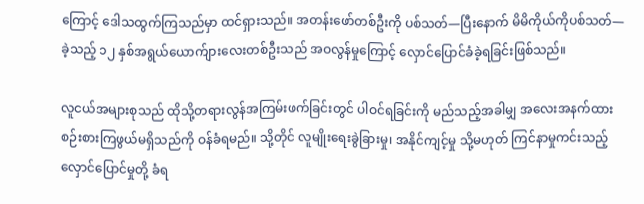ကြောင့် ဒေါသထွက်ကြသည်မှာ ထင်ရှားသည်။ အတန်းဖော်တစ်ဦးကို ပစ်သတ်—ပြီးနောက် မိမိကိုယ်ကိုပစ်သတ်—ခဲ့သည့် ၁၂ နှစ်အရွယ်ယောက်ျားလေးတစ်ဦးသည် အဝလွန်မှုကြောင့် လှောင်ပြောင်ခံခဲ့ရခြင်းဖြစ်သည်။

လူငယ်အများစုသည် ထိုသို့တရားလွန်အကြမ်းဖက်ခြင်းတွင် ပါဝင်ရခြင်းကို မည်သည့်အခါမျှ အလေးအနက်ထား စဉ်းစားကြဖွယ်မရှိသည်ကို ဝန်ခံရမည်။ သို့တိုင် လူမျိုးရေးခွဲခြားမှု၊ အနိုင်ကျင့်မှု သို့မဟုတ် ကြင်နာမှုကင်းသည့်လှောင်ပြောင်မှုတို့ ခံရ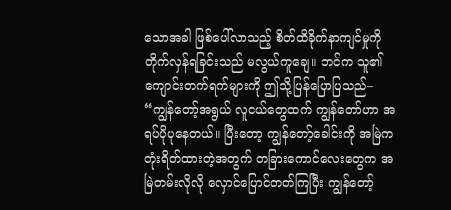သောအခါ ဖြစ်ပေါ်လာသည့် စိတ်ထိခိုက်နာကျင်မှုကို တိုက်လှန်ရခြင်းသည် မလွယ်ကူချေ။ ဘင်က သူ၏ကျောင်းတက်ရက်များကို ဤသို့ပြန်ပြောပြသည်– “ကျွန်တော့်အရွယ် လူငယ်တွေထက် ကျွန်တော်ဟာ အရပ်ပိုပုနေတယ်။ ပြီးတော့ ကျွန်တော့်ခေါင်းကို အမြဲကတုံးရိတ်ထားတဲ့အတွက် တခြားကောင်လေးတွေက အမြဲတမ်းလိုလို လှောင်ပြောင်တတ်ကြပြီး ကျွန်တော့်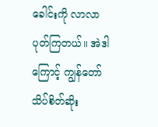ခေါင်းကို လာလာပုတ်ကြတယ်။ အဲဒါကြောင့် ကျွန်တော်သိပ်စိတ်ဆိုး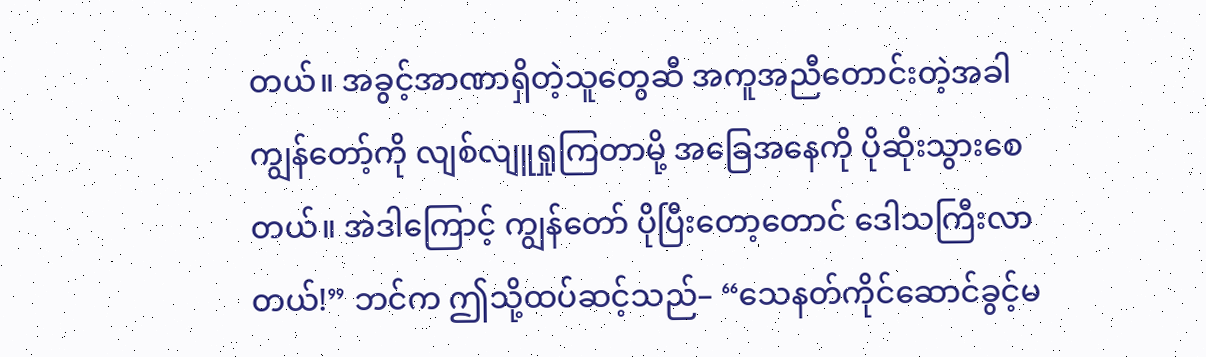တယ်။ အခွင့်အာဏာရှိတဲ့သူတွေဆီ အကူအညီတောင်းတဲ့အခါ ကျွန်တော့်ကို လျစ်လျူရှုကြတာမို့ အခြေအနေကို ပိုဆိုးသွားစေတယ်။ အဲဒါကြောင့် ကျွန်တော် ပိုပြီးတော့တောင် ဒေါသကြီးလာတယ်!” ဘင်က ဤသို့ထပ်ဆင့်သည်– “သေနတ်ကိုင်ဆောင်ခွင့်မ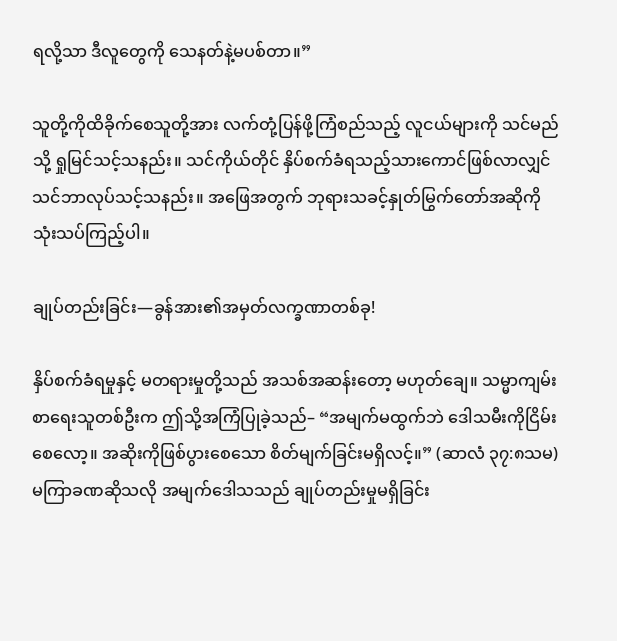ရလို့သာ ဒီလူတွေကို သေနတ်နဲ့မပစ်တာ။”

သူတို့ကိုထိခိုက်စေသူတို့အား လက်တုံ့ပြန်ဖို့ကြံစည်သည့် လူငယ်များကို သင်မည်သို့ ရှုမြင်သင့်သနည်း။ သင်ကိုယ်တိုင် နှိပ်စက်ခံရသည့်သားကောင်ဖြစ်လာလျှင် သင်ဘာလုပ်သင့်သနည်း။ အဖြေအတွက် ဘုရားသခင့်နှုတ်မြွက်တော်အဆိုကို သုံးသပ်ကြည့်ပါ။

ချုပ်တည်းခြင်း—ခွန်အား၏အမှတ်လက္ခဏာတစ်ခု!

နှိပ်စက်ခံရမှုနှင့် မတရားမှုတို့သည် အသစ်အဆန်းတော့ မဟုတ်ချေ။ သမ္မာကျမ်းစာရေးသူတစ်ဦးက ဤသို့အကြံပြုခဲ့သည်– “အမျက်မထွက်ဘဲ ဒေါသမီးကိုငြိမ်းစေလော့။ အဆိုးကိုဖြစ်ပွားစေသော စိတ်မျက်ခြင်းမရှိလင့်။” (ဆာလံ ၃၇:၈သမ) မကြာခဏဆိုသလို အမျက်ဒေါသသည် ချုပ်တည်းမှုမရှိခြင်း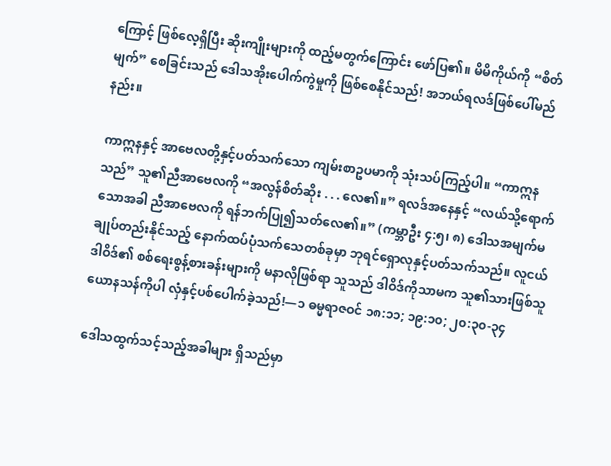ကြောင့် ဖြစ်လေ့ရှိပြီး ဆိုးကျိုးများကို ထည့်မတွက်ကြောင်း ဖော်ပြ၏။ မိမိကိုယ်ကို “စိတ်မျက်” စေခြင်းသည် ဒေါသအိုးပေါက်ကွဲမှုကို ဖြစ်စေနိုင်သည်! အဘယ်ရလဒ်ဖြစ်ပေါ်မည်နည်း။

ကာဣနနှင့် အာဗေလတို့နှင့်ပတ်သက်သော ကျမ်းစာဥပမာကို သုံးသပ်ကြည့်ပါ။ “ကာဣနသည်” သူ၏ညီအာဗေလကို “အလွန်စိတ်ဆိုး . . . လေ၏။” ရလဒ်အနေနှင့် “လယ်သို့ရောက်သောအခါ ညီအာဗေလကို ရန်ဘက်ပြု၍သတ်လေ၏။” (ကမ္ဘာဦး ၄:၅၊ ၈) ဒေါသအမျက်မချုပ်တည်းနိုင်သည့် နောက်ထပ်ပုံသက်သေတစ်ခုမှာ ဘုရင်ရှောလုနှင့်ပတ်သက်သည်။ လူငယ်ဒါဝိဒ်၏ စစ်ရေးစွန့်စားခန်းများကို မနာလိုဖြစ်ရာ သူသည် ဒါဝိဒ်ကိုသာမက သူ၏သားဖြစ်သူ ယောနသန်ကိုပါ လှံနှင့်ပစ်ပေါက်ခဲ့သည်!—၁ ဓမ္မရာဇဝင် ၁၈:၁၁; ၁၉:၁၀; ၂၀:၃၀-၃၄

ဒေါသထွက်သင့်သည့်အခါများ ရှိသည်မှာ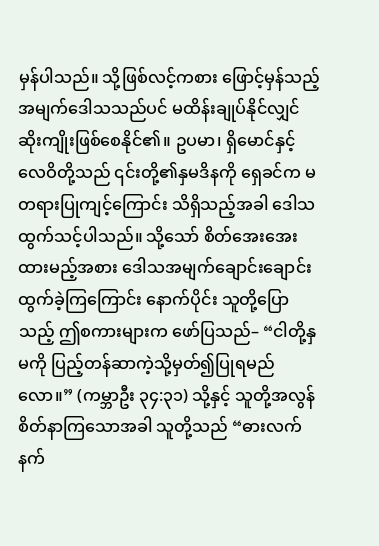မှန်ပါသည်။ သို့ဖြစ်လင့်ကစား ဖြောင့်မှန်သည့်အမျက်ဒေါသသည်ပင် မထိန်းချုပ်နိုင်လျှင် ဆိုးကျိုးဖြစ်စေနိုင်၏။ ဥပမာ၊ ရှိမောင်နှင့် လေဝိတို့သည် ၎င်းတို့၏နှမဒိနကို ရှေခင်က မတရားပြုကျင့်ကြောင်း သိရှိသည့်အခါ ဒေါသထွက်သင့်ပါသည်။ သို့သော် စိတ်အေးအေးထားမည့်အစား ဒေါသအမျက်ချောင်းချောင်းထွက်ခဲ့ကြကြောင်း နောက်ပိုင်း သူတို့ပြောသည့် ဤစကားများက ဖော်ပြသည်– “ငါတို့နှမကို ပြည့်တန်ဆာကဲ့သို့မှတ်၍ပြုရမည်လော။” (ကမ္ဘာဦး ၃၄:၃၁) သို့နှင့် သူတို့အလွန်စိတ်နာကြသောအခါ သူတို့သည် “ဓားလက်နက်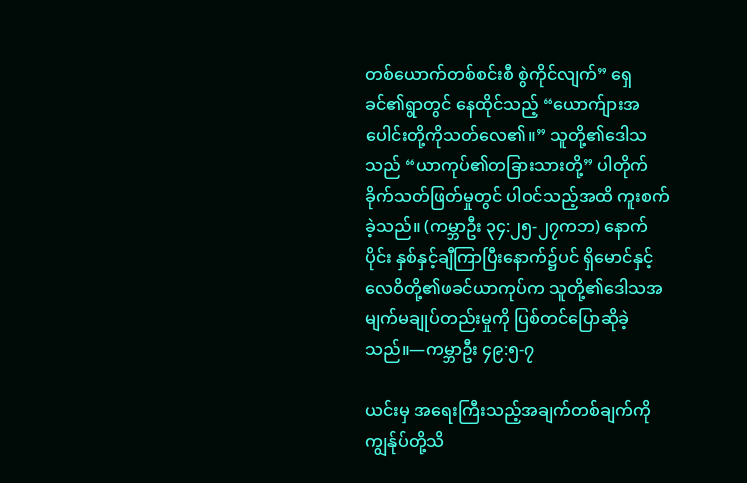တစ်ယောက်တစ်စင်းစီ စွဲကိုင်လျက်” ရှေခင်၏ရွာတွင် နေထိုင်သည့် “ယောက်ျားအပေါင်းတို့ကိုသတ်လေ၏။” သူတို့၏ဒေါသသည် “ယာကုပ်၏တခြားသားတို့” ပါတိုက်ခိုက်သတ်ဖြတ်မှုတွင် ပါဝင်သည့်အထိ ကူးစက်ခဲ့သည်။ (ကမ္ဘာဦး ၃၄:၂၅-၂၇ကဘ) နောက်ပိုင်း နှစ်နှင့်ချီကြာပြီးနောက်၌ပင် ရှိမောင်နှင့် လေဝိတို့၏ဖခင်ယာကုပ်က သူတို့၏ဒေါသအမျက်မချုပ်တည်းမှုကို ပြစ်တင်ပြောဆိုခဲ့သည်။—ကမ္ဘာဦး ၄၉:၅-၇

ယင်းမှ အရေးကြီးသည့်အချက်တစ်ချက်ကို ကျွန်ုပ်တို့သိ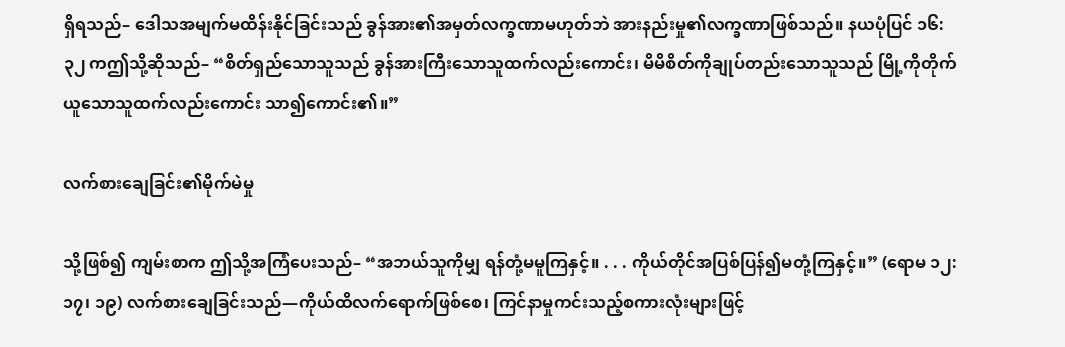ရှိရသည်– ဒေါသအမျက်မထိန်းနိုင်ခြင်းသည် ခွန်အား၏အမှတ်လက္ခဏာမဟုတ်ဘဲ အားနည်းမှု၏လက္ခဏာဖြစ်သည်။ နယပုံပြင် ၁၆:၃၂ ကဤသို့ဆိုသည်– “စိတ်ရှည်သောသူသည် ခွန်အားကြီးသောသူထက်လည်းကောင်း၊ မိမိစိတ်ကိုချုပ်တည်းသောသူသည် မြို့ကိုတိုက်ယူသောသူထက်လည်းကောင်း သာ၍ကောင်း၏။”

လက်စားချေခြင်း၏မိုက်မဲမှု

သို့ဖြစ်၍ ကျမ်းစာက ဤသို့အကြံပေးသည်– “အဘယ်သူကိုမျှ ရန်တုံ့မမူကြနှင့်။ . . . ကိုယ်တိုင်အပြစ်ပြန်၍မတုံ့ကြနှင့်။” (ရောမ ၁၂:၁၇၊ ၁၉) လက်စားချေခြင်းသည်—ကိုယ်ထိလက်ရောက်ဖြစ်စေ၊ ကြင်နာမှုကင်းသည့်စကားလုံးများဖြင့်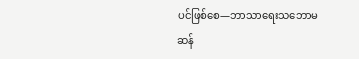ပင်ဖြစ်စေ—ဘာသာရေးသဘောမဆန်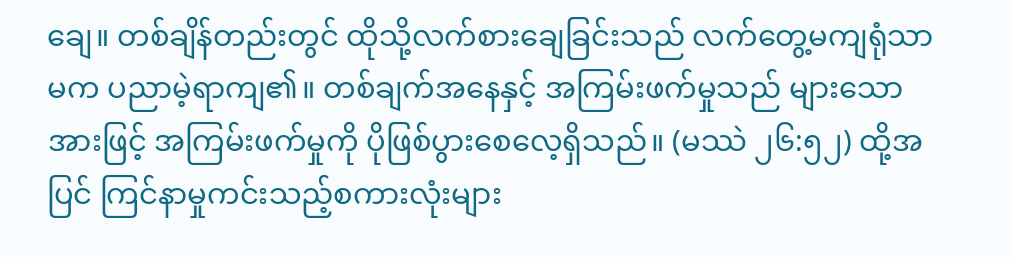ချေ။ တစ်ချိန်တည်းတွင် ထိုသို့လက်စားချေခြင်းသည် လက်တွေ့မကျရုံသာမက ပညာမဲ့ရာကျ၏။ တစ်ချက်အနေနှင့် အကြမ်းဖက်မှုသည် များသောအားဖြင့် အကြမ်းဖက်မှုကို ပိုဖြစ်ပွားစေလေ့ရှိသည်။ (မဿဲ ၂၆:၅၂) ထို့အပြင် ကြင်နာမှုကင်းသည့်စကားလုံးများ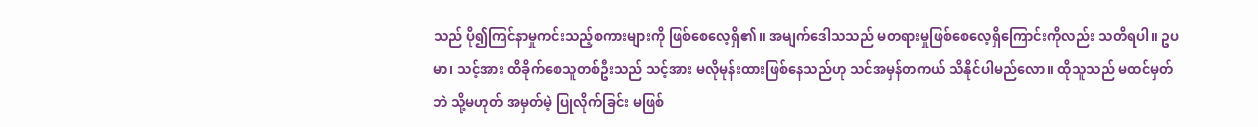သည် ပို၍ကြင်နာမှုကင်းသည့်စကားများကို ဖြစ်စေလေ့ရှိ၏။ အမျက်ဒေါသသည် မတရားမှုဖြစ်စေလေ့ရှိကြောင်းကိုလည်း သတိရပါ။ ဥပမာ၊ သင့်အား ထိခိုက်စေသူတစ်ဦးသည် သင့်အား မလိုမုန်းထားဖြစ်နေသည်ဟု သင်အမှန်တကယ် သိနိုင်ပါမည်လော။ ထိုသူသည် မထင်မှတ်ဘဲ သို့မဟုတ် အမှတ်မဲ့ ပြုလိုက်ခြင်း မဖြစ်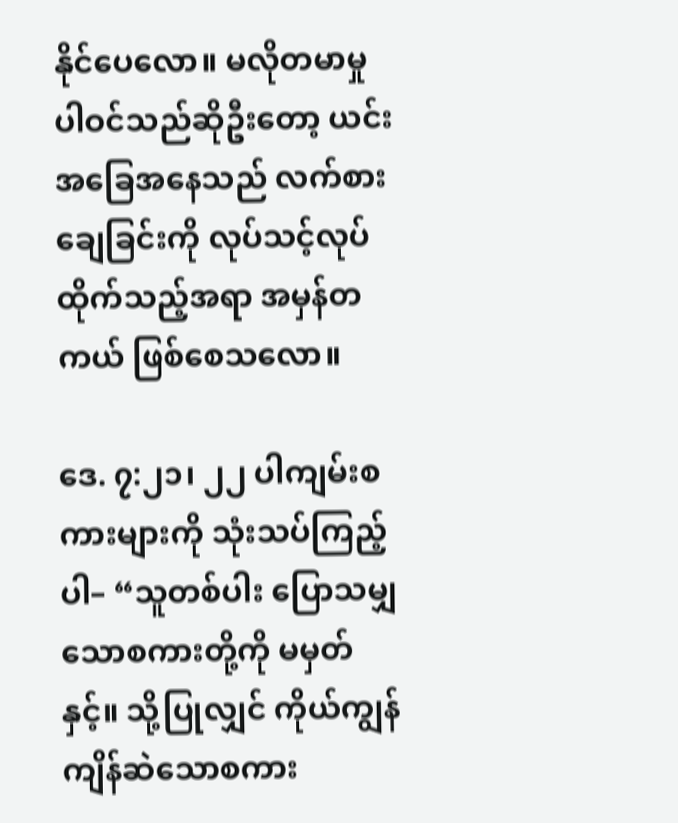နိုင်ပေလော။ မလိုတမာမှုပါဝင်သည်ဆိုဦးတော့ ယင်းအခြေအနေသည် လက်စားချေခြင်းကို လုပ်သင့်လုပ်ထိုက်သည့်အရာ အမှန်တကယ် ဖြစ်စေသလော။

ဒေ. ၇:၂၁၊ ၂၂ ပါကျမ်းစကားများကို သုံးသပ်ကြည့်ပါ– “သူတစ်ပါး ပြောသမျှသောစကားတို့ကို မမှတ်နှင့်။ သို့ပြုလျှင် ကိုယ်ကျွန်ကျိန်ဆဲသောစကား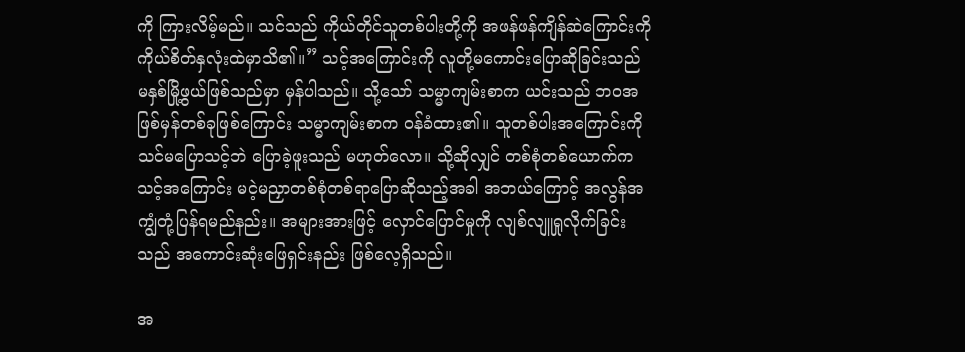ကို ကြားလိမ့်မည်။ သင်သည် ကိုယ်တိုင်သူတစ်ပါးတို့ကို အဖန်ဖန်ကျိန်ဆဲကြောင်းကို ကိုယ်စိတ်နှလုံးထဲမှာသိ၏။” သင့်အကြောင်းကို လူတို့မကောင်းပြောဆိုခြင်းသည် မနှစ်မြို့ဖွယ်ဖြစ်သည်မှာ မှန်ပါသည်။ သို့သော် သမ္မာကျမ်းစာက ယင်းသည် ဘဝအဖြစ်မှန်တစ်ခုဖြစ်ကြောင်း သမ္မာကျမ်းစာက ဝန်ခံထား၏။ သူတစ်ပါးအကြောင်းကို သင်မပြောသင့်ဘဲ ပြောခဲ့ဖူးသည် မဟုတ်လော။ သို့ဆိုလျှင် တစ်စုံတစ်ယောက်က သင့်အကြောင်း မငဲ့မညှာတစ်စုံတစ်ရာပြောဆိုသည့်အခါ အဘယ်ကြောင့် အလွန်အကျွံတုံ့ပြန်ရမည်နည်း။ အများအားဖြင့် လှောင်ပြောင်မှုကို လျစ်လျူရှုလိုက်ခြင်းသည် အကောင်းဆုံးဖြေရှင်းနည်း ဖြစ်လေ့ရှိသည်။

အ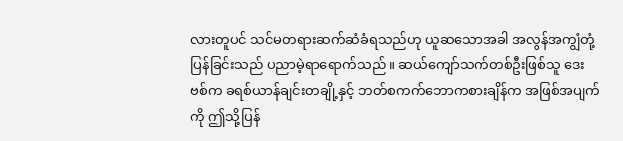လားတူပင် သင်မတရားဆက်ဆံခံရသည်ဟု ယူဆသောအခါ အလွန်အကျွံတုံ့ပြန်ခြင်းသည် ပညာမဲ့ရာရောက်သည်။ ဆယ်ကျော်သက်တစ်ဦးဖြစ်သူ ဒေးဗစ်က ခရစ်ယာန်ချင်းတချို့နှင့် ဘတ်စကက်ဘောကစားချိန်က အဖြစ်အပျက်ကို ဤသို့ပြန်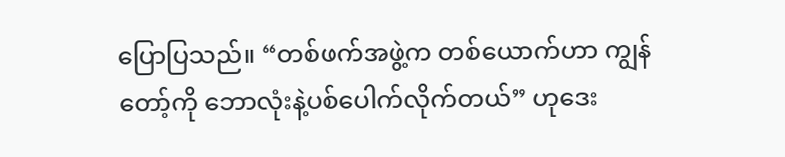ပြောပြသည်။ “တစ်ဖက်အဖွဲ့က တစ်ယောက်ဟာ ကျွန်တော့်ကို ဘောလုံးနဲ့ပစ်ပေါက်လိုက်တယ်” ဟုဒေး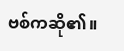ဗစ်ကဆို၏။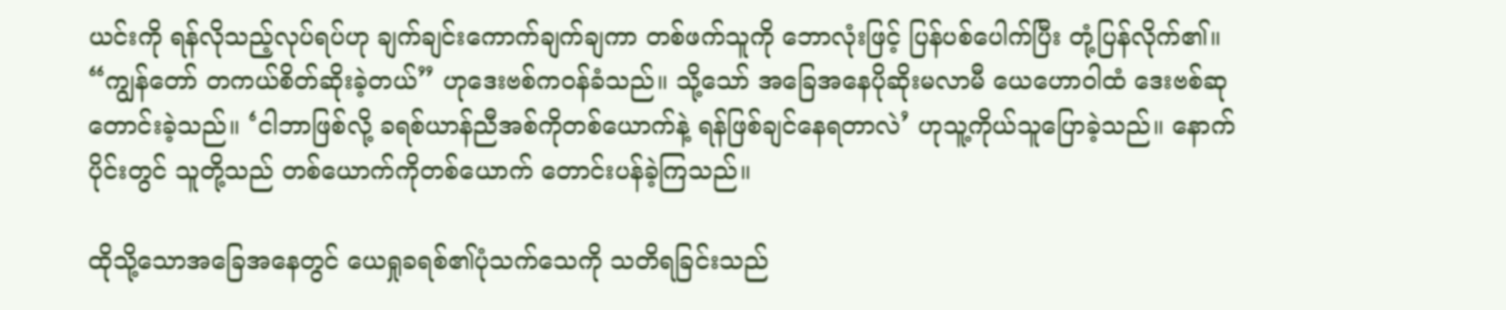ယင်းကို ရန်လိုသည့်လုပ်ရပ်ဟု ချက်ချင်းကောက်ချက်ချကာ တစ်ဖက်သူကို ဘောလုံးဖြင့် ပြန်ပစ်ပေါက်ပြီး တုံ့ပြန်လိုက်၏။ “ကျွန်တော် တကယ်စိတ်ဆိုးခဲ့တယ်” ဟုဒေးဗစ်ကဝန်ခံသည်။ သို့သော် အခြေအနေပိုဆိုးမလာမီ ယေဟောဝါထံ ဒေးဗစ်ဆုတောင်းခဲ့သည်။ ‘ငါဘာဖြစ်လို့ ခရစ်ယာန်ညီအစ်ကိုတစ်ယောက်နဲ့ ရန်ဖြစ်ချင်နေရတာလဲ’ ဟုသူ့ကိုယ်သူပြောခဲ့သည်။ နောက်ပိုင်းတွင် သူတို့သည် တစ်ယောက်ကိုတစ်ယောက် တောင်းပန်ခဲ့ကြသည်။

ထိုသို့သောအခြေအနေတွင် ယေရှုခရစ်၏ပုံသက်သေကို သတိရခြင်းသည်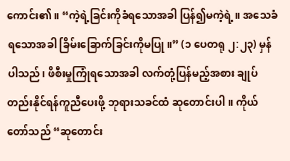ကောင်း၏။ “ကဲ့ရဲ့ခြင်းကိုခံရသောအခါ ပြန်၍မကဲ့ရဲ့။ အသေခံရသောအခါ ခြိမ်းခြောက်ခြင်းကိုမပြု။” (၁ ပေတရု ၂:၂၃) မှန်ပါသည်၊ ဖိစီးမှုကြုံရသောအခါ လက်တုံ့ပြန်မည့်အစား ချုပ်တည်းနိုင်ရန်ကူညီပေးဖို့ ဘုရားသခင်ထံ ဆုတောင်းပါ။ ကိုယ်တော်သည် “ဆုတောင်း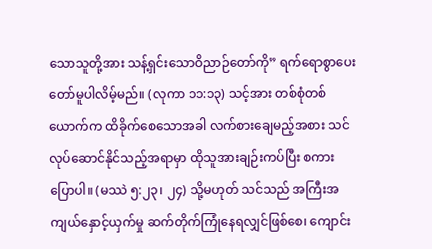သောသူတို့အား သန့်ရှင်းသောဝိညာဉ်တော်ကို” ရက်ရောစွာပေးတော်မူပါလိမ့်မည်။ (လုကာ ၁၁:၁၃) သင့်အား တစ်စုံတစ်ယောက်က ထိခိုက်စေသောအခါ လက်စားချေမည့်အစား သင်လုပ်ဆောင်နိုင်သည့်အရာမှာ ထိုသူအားချဉ်းကပ်ပြီး စကားပြောပါ။ (မဿဲ ၅:၂၃၊ ၂၄) သို့မဟုတ် သင်သည် အကြီးအကျယ်နှောင့်ယှက်မှု ဆက်တိုက်ကြုံနေရလျှင်ဖြစ်စေ၊ ကျောင်း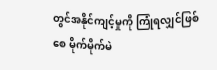တွင်အနိုင်ကျင့်မှုကို ကြုံရလျှင်ဖြစ်စေ မိုက်မိုက်မဲ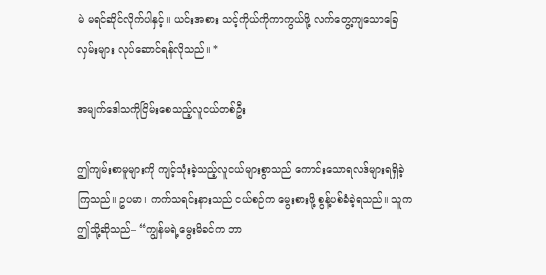မဲ မရင်ဆိုင်လိုက်ပါနှင့်။ ယင်းအစား သင့်ကိုယ်ကိုကာကွယ်ဖို့ လက်တွေ့ကျသောခြေလှမ်းများ လုပ်ဆောင်ရန်လိုသည်။ *

အမျက်ဒေါသကိုငြိမ်းစေသည့်လူငယ်တစ်ဦး

ဤကျမ်းစာမူများကို ကျင့်သုံးခဲ့သည့်လူငယ်များစွာသည် ကောင်းသောရလဒ်များရရှိခဲ့ကြသည်။ ဥပမာ၊ ကက်သရင်းနားသည် ငယ်စဉ်က မွေးစားဖို့ စွန့်ပစ်ခံခဲ့ရသည်။ သူက ဤသို့ဆိုသည်– “ကျွန်မရဲ့မွေးမိခင်က ဘာ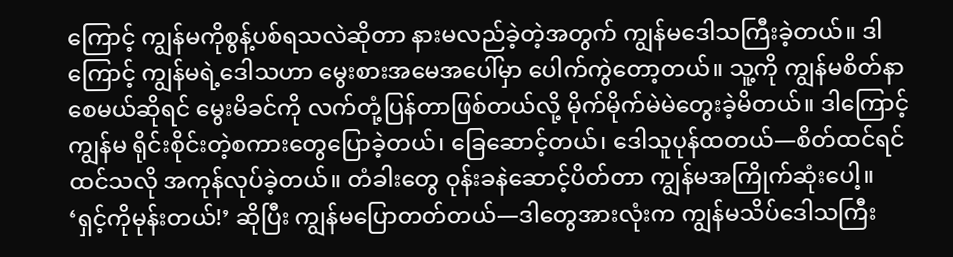ကြောင့် ကျွန်မကိုစွန့်ပစ်ရသလဲဆိုတာ နားမလည်ခဲ့တဲ့အတွက် ကျွန်မဒေါသကြီးခဲ့တယ်။ ဒါကြောင့် ကျွန်မရဲ့ဒေါသဟာ မွေးစားအမေအပေါ်မှာ ပေါက်ကွဲတော့တယ်။ သူ့ကို ကျွန်မစိတ်နာစေမယ်ဆိုရင် မွေးမိခင်ကို လက်တုံ့ပြန်တာဖြစ်တယ်လို့ မိုက်မိုက်မဲမဲတွေးခဲ့မိတယ်။ ဒါကြောင့် ကျွန်မ ရိုင်းစိုင်းတဲ့စကားတွေပြောခဲ့တယ်၊ ခြေဆောင့်တယ်၊ ဒေါသူပုန်ထတယ်—စိတ်ထင်ရင်ထင်သလို အကုန်လုပ်ခဲ့တယ်။ တံခါးတွေ ဝုန်းခနဲဆောင့်ပိတ်တာ ကျွန်မအကြိုက်ဆုံးပေါ့။ ‘ရှင့်ကိုမုန်းတယ်!’ ဆိုပြီး ကျွန်မပြောတတ်တယ်—ဒါတွေအားလုံးက ကျွန်မသိပ်ဒေါသကြီး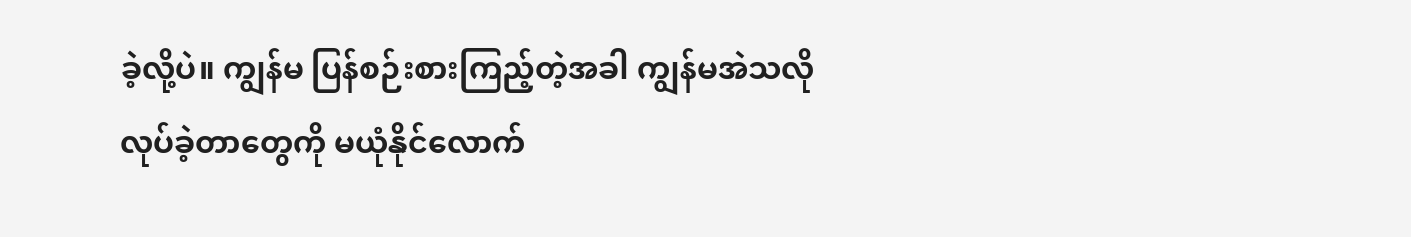ခဲ့လို့ပဲ။ ကျွန်မ ပြန်စဉ်းစားကြည့်တဲ့အခါ ကျွန်မအဲသလိုလုပ်ခဲ့တာတွေကို မယုံနိုင်လောက်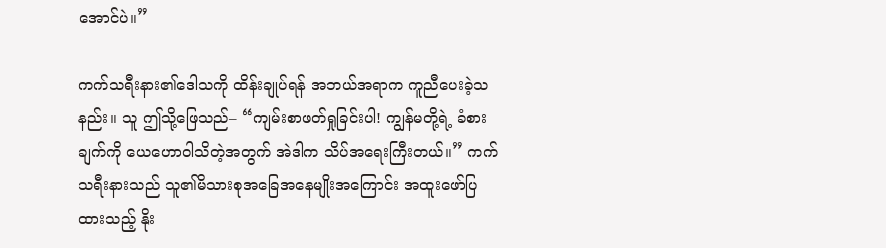အောင်ပဲ။”

ကက်သရီးနား၏ဒေါသကို ထိန်းချုပ်ရန် အဘယ်အရာက ကူညီပေးခဲ့သနည်း။ သူ ဤသို့ဖြေသည်– “ကျမ်းစာဖတ်ရှုခြင်းပါ! ကျွန်မတို့ရဲ့ ခံစားချက်ကို ယေဟောဝါသိတဲ့အတွက် အဲဒါက သိပ်အရေးကြီးတယ်။” ကက်သရီးနားသည် သူ၏မိသားစုအခြေအနေမျိုးအကြောင်း အထူးဖော်ပြထားသည့် နိုး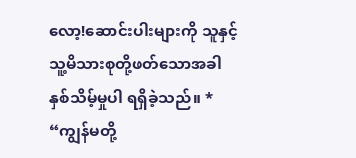လော့!ဆောင်းပါးများကို သူနှင့်သူ့မိသားစုတို့ဖတ်သောအခါ နှစ်သိမ့်မှုပါ ရရှိခဲ့သည်။ * “ကျွန်မတို့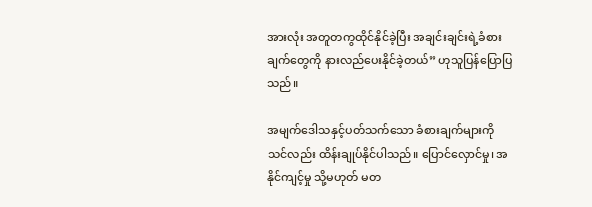အားလုံး အတူတကွထိုင်နိုင်ခဲ့ပြီး အချင်းချင်းရဲ့ခံစားချက်တွေကို နားလည်ပေးနိုင်ခဲ့တယ်” ဟုသူပြန်ပြောပြသည်။

အမျက်ဒေါသနှင့်ပတ်သက်သော ခံစားချက်များကို သင်လည်း ထိန်းချုပ်နိုင်ပါသည်။ ပြောင်လှောင်မှု၊ အနိုင်ကျင့်မှု သို့မဟုတ် မတ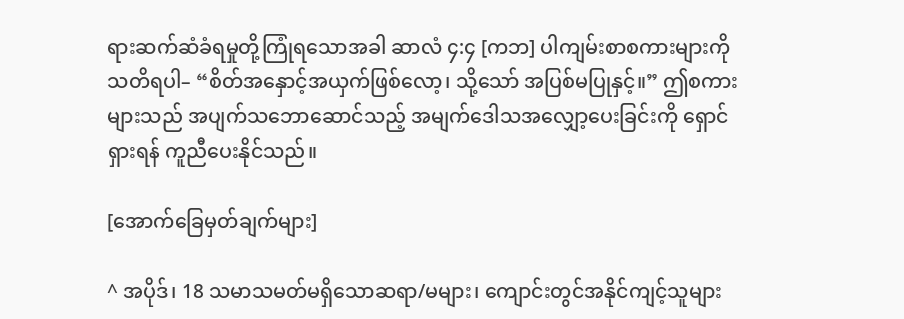ရားဆက်ဆံခံရမှုတို့ကြုံရသောအခါ ဆာလံ ၄:၄ [ကဘ] ပါကျမ်းစာစကားများကို သတိရပါ– “စိတ်အနှောင့်အယှက်ဖြစ်လော့၊ သို့သော် အပြစ်မပြုနှင့်။” ဤစကားများသည် အပျက်သဘောဆောင်သည့် အမျက်ဒေါသအလျှော့ပေးခြင်းကို ရှောင်ရှားရန် ကူညီပေးနိုင်သည်။

[အောက်ခြေမှတ်ချက်များ]

^ အပိုဒ်၊ 18 သမာသမတ်မရှိသောဆရာ/မများ၊ ကျောင်းတွင်အနိုင်ကျင့်သူများ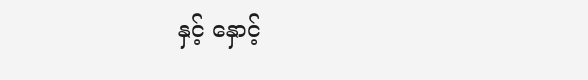နှင့် နှောင့်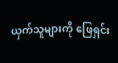ယှက်သူများကို ဖြေရှင်း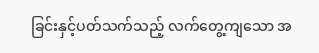ခြင်းနှင့်ပတ်သက်သည့် လက်တွေ့ကျသော အ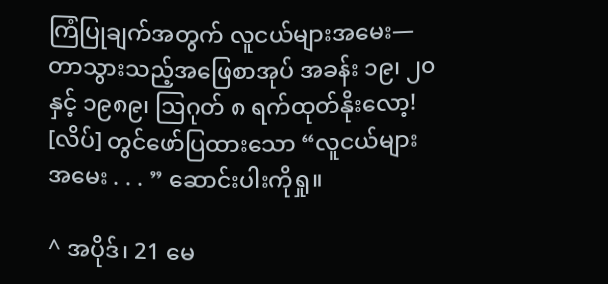ကြံပြုချက်အတွက် လူငယ်များအမေး—တာသွားသည့်အဖြေစာအုပ် အခန်း ၁၉၊ ၂၀ နှင့် ၁၉၈၉၊ ဩဂုတ် ၈ ရက်ထုတ်နိုးလော့! [လိပ်] တွင်ဖော်ပြထားသော “လူငယ်များအမေး . . . ” ဆောင်းပါးကိုရှု။

^ အပိုဒ်၊ 21 မေ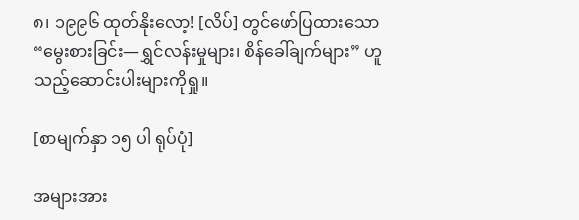၈၊ ၁၉၉၆ ထုတ်နိုးလော့! [လိပ်] တွင်ဖော်ပြထားသော “မွေးစားခြင်း—ရွှင်လန်းမှုများ၊ စိန်ခေါ်ချက်များ” ဟူသည့်ဆောင်းပါးများကိုရှု။

[စာမျက်နှာ ၁၅ ပါ ရုပ်ပုံ]

အများအား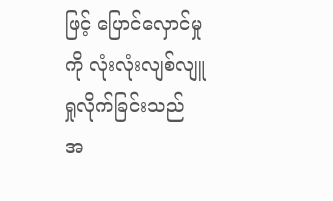ဖြင့် ပြောင်လှောင်မှုကို လုံးလုံးလျစ်လျူရှုလိုက်ခြင်းသည် အ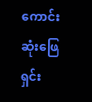ကောင်းဆုံးဖြေရှင်း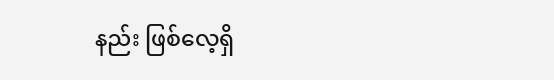နည်း ဖြစ်လေ့ရှိ